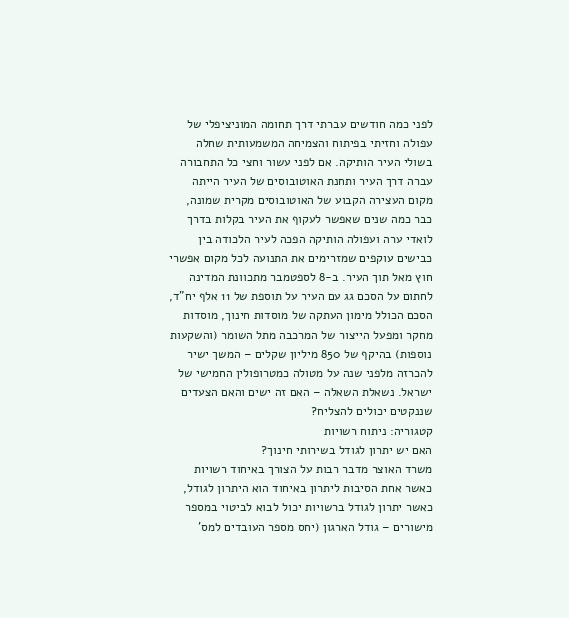לפני כמה חודשים עברתי דרך תחומה המוניציפלי של עפולה וחזיתי בפיתוח והצמיחה המשמעותית שחלה בשולי העיר הותיקה. אם לפני עשור וחצי כל התחבורה עברה דרך העיר ותחנת האוטובוסים של העיר הייתה מקום העצירה הקבוע של האוטובוסים מקרית שמונה, כבר כמה שנים שאפשר לעקוף את העיר בקלות בדרך לואדי ערה ועפולה הותיקה הפכה לעיר הלכודה בין כבישים עוקפים שמזרימים את התנועה לכל מקום אפשרי חוץ מאל תוך העיר. ב-8 לספטמבר מתכוונת המדינה לחתום על הסכם גג עם העיר על תוספת של 11 אלף יח"ד, הסכם הכולל מימון העתקה של מוסדות חינוך, מוסדות מחקר ומפעל הייצור של המרכבה מתל השומר (והשקעות נוספות) בהיקף של 850 מיליון שקלים – המשך ישיר להכרזה מלפני שנה על מטולה כמטרופולין החמישי של ישראל. נשאלת השאלה – האם זה ישים והאם הצעדים שננקטים יכולים להצליח?
קטגוריה: ניתוח רשויות
האם יש יתרון לגודל בשירותי חינוך?
משרד האוצר מדבר רבות על הצורך באיחוד רשויות כאשר אחת הסיבות ליתרון באיחוד הוא היתרון לגודל, כאשר יתרון לגודל ברשויות יכול לבוא לביטוי במספר מישורים – גודל הארגון (יחס מספר העובדים למס'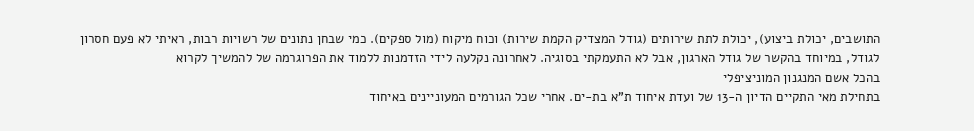התושבים, יכולת ביצוע), יכולת לתת שירותים (גודל המצדיק הקמת שירות) וכוח מיקוח (מול ספקים). כמי שבחן נתונים של רשויות רבות, ראיתי לא פעם חסרון לגודל, במיוחד בהקשר של גודל הארגון, אבל לא התעמקתי בסוגיה. לאחרונה נקלעה לידי הזדמנות ללמוד את הפרוגרמה של להמשיך לקרוא
בהכל אשם המנגנון המוניציפלי
בתחילת מאי התקיים הדיון ה-13 של ועדת איחוד ת"א בת-ים. אחרי שכל הגורמים המעוניינים באיחוד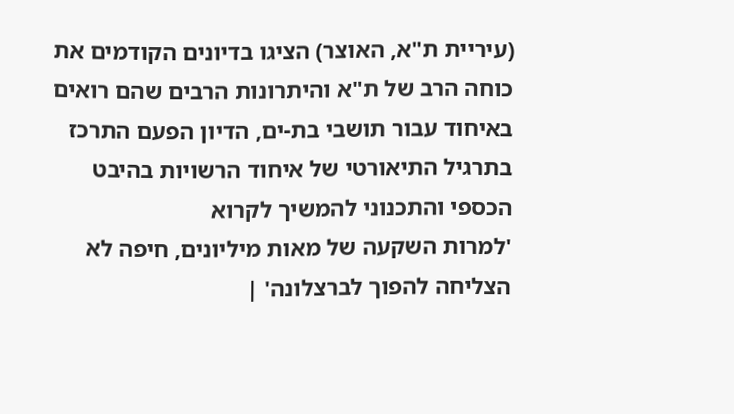(עיריית ת"א, האוצר) הציגו בדיונים הקודמים את כוחה הרב של ת"א והיתרונות הרבים שהם רואים באיחוד עבור תושבי בת-ים, הדיון הפעם התרכז בתרגיל התיאורטי של איחוד הרשויות בהיבט הכספי והתכנוני להמשיך לקרוא
'למרות השקעה של מאות מיליונים, חיפה לא הצליחה להפוך לברצלונה' |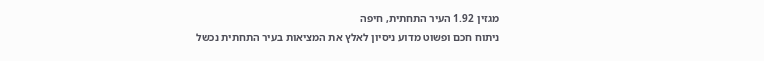מגזין 1.92 העיר התחתית, חיפה
ניתוח חכם ופשוט מדוע ניסיון לאלץ את המציאות בעיר התחתית נכשל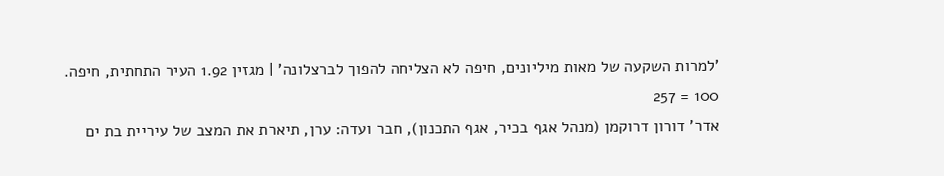'למרות השקעה של מאות מיליונים, חיפה לא הצליחה להפוך לברצלונה' | מגזין 1.92 העיר התחתית, חיפה.
100 = 257
אדר' דורון דרוקמן (מנהל אגף בכיר, אגף התכנון), חבר ועדה: ערן, תיארת את המצב של עיריית בת ים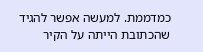כמדממת. למעשה אפשר להגיד שהכתובת הייתה על הקיר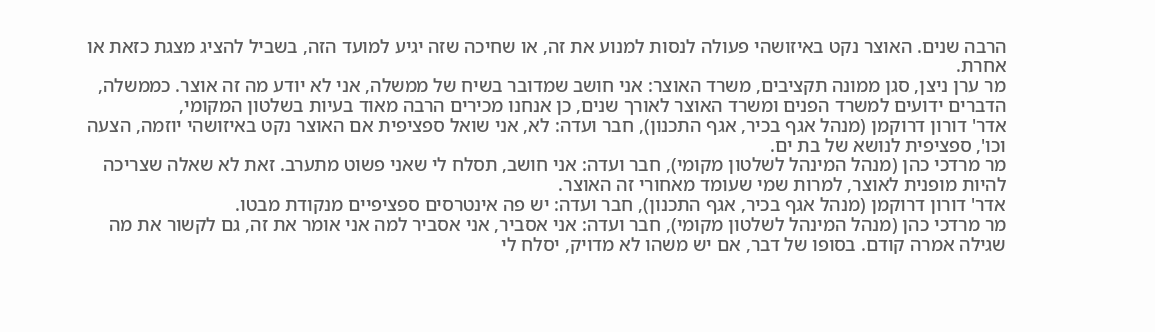הרבה שנים. האוצר נקט באיזושהי פעולה לנסות למנוע את זה, או שחיכה שזה יגיע למועד הזה, בשביל להציג מצגת כזאת או אחרת.
מר ערן ניצן, סגן ממונה תקציבים, משרד האוצר: אני חושב שמדובר בשיח של ממשלה, אני לא יודע מה זה אוצר. כממשלה, הדברים ידועים למשרד הפנים ומשרד האוצר לאורך שנים, כן אנחנו מכירים הרבה מאוד בעיות בשלטון המקומי,
אדר' דורון דרוקמן (מנהל אגף בכיר, אגף התכנון), חבר ועדה: לא, אני שואל ספציפית אם האוצר נקט באיזושהי יוזמה, הצעה וכו', ספציפית לנושא של בת ים.
מר מרדכי כהן (מנהל המינהל לשלטון מקומי), חבר ועדה: אני חושב, תסלח לי שאני פשוט מתערב. זאת לא שאלה שצריכה להיות מופנית לאוצר, למרות שמי שעומד מאחורי זה האוצר.
אדר' דורון דרוקמן (מנהל אגף בכיר, אגף התכנון), חבר ועדה: יש פה אינטרסים ספציפיים מנקודת מבטו.
מר מרדכי כהן (מנהל המינהל לשלטון מקומי), חבר ועדה: אני אסביר, אני אסביר למה אני אומר את זה, גם לקשור את מה שגילה אמרה קודם. בסופו של דבר, אם יש משהו לא מדויק, יסלח לי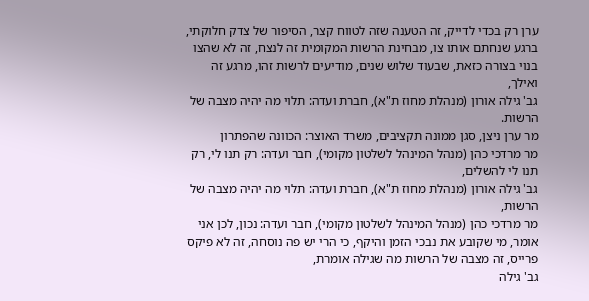ערן רק בכדי לדייק, זה הטענה שזה לטווח קצר, הסיפור של צדק חלוקתי, ברגע שנחתם אותו צו, מבחינת הרשות המקומית זה לנצח, זה לא שהצו בנוי בצורה כזאת, שבעוד שלוש שנים, מודיעים לרשות זהו, מרגע זה ואילך,
גב' גילה אורון (מנהלת מחוז ת"א), חברת ועדה: תלוי מה יהיה מצבה של הרשות.
מר ערן ניצן, סגן ממונה תקציבים, משרד האוצר: הכוונה שהפתרון
מר מרדכי כהן (מנהל המינהל לשלטון מקומי), חבר ועדה: רק תנו לי, רק תנו לי להשלים,
גב' גילה אורון (מנהלת מחוז ת"א), חברת ועדה: תלוי מה יהיה מצבה של הרשות,
מר מרדכי כהן (מנהל המינהל לשלטון מקומי), חבר ועדה: נכון, לכן אני אומר, מי שקובע את נבכי הזמן והיקף, כי הרי יש פה נוסחה, זה לא פיקס פרייס, זה מצבה של הרשות מה שגילה אומרת,
גב' גילה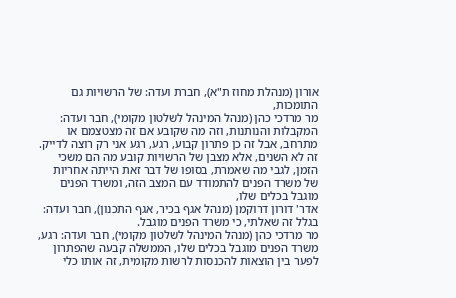אורון (מנהלת מחוז ת"א), חברת ועדה: של הרשויות גם התומכות,
מר מרדכי כהן (מנהל המינהל לשלטון מקומי), חבר ועדה: המקבלות והנותנות, וזה מה שקובע אם זה מצטצמם או מתרחב, אבל זה כן פתרון קבוע, רגע, רגע אני רק רוצה לדייק. זה לא השנים, אלא מצבן של הרשויות קובע מה הם משכי הזמן, לגבי מה שאמרת, בסופו של דבר זאת הייתה אחריות של משרד הפנים להתמודד עם המצב הזה, ומשרד הפנים מוגבל בכלים שלו,
אדר' דורון דרוקמן (מנהל אגף בכיר, אגף התכנון), חבר ועדה: בגלל זה שאלתי, כי משרד הפנים מוגבל.
מר מרדכי כהן (מנהל המינהל לשלטון מקומי), חבר ועדה: רגע, משרד הפנים מוגבל בכלים שלו, הממשלה קבעה שהפתרון לפער בין הוצאות להכנסות לרשות מקומית, זה אותו כלי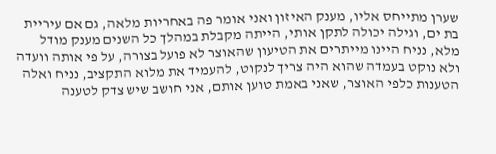שערן מתייחס אליו, מענק האיזון ואני אומר פה באחריות מלאה, גם אם עיריית בת ים, וגילה יכולה לתקן אותי, הייתה מקבלת במהלך כל השנים מענק מודל מלא, נניח היינו מייתרים את הטיעון שהאוצר לא פועל בצורה, על פי אותה וועדה ולא נוקט בעמדה שהוא היה צריך לנקוט, להעמיד את מלוא התקציב, נניח ואלה הטענות כלפי האוצר, שאני באמת טוען אותם, אני חושב שיש צדק לטענה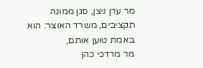מר ערן ניצן, סגן ממונה תקציבים, משרד האוצר: הוא באמת טוען אותם,
מר מרדכי כהן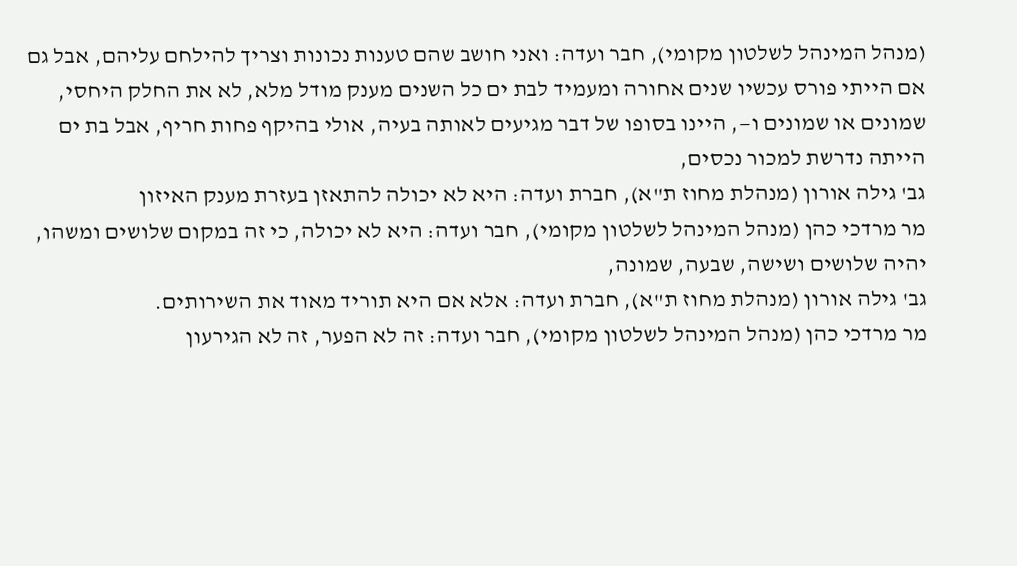(מנהל המינהל לשלטון מקומי), חבר ועדה: ואני חושב שהם טענות נכונות וצריך להילחם עליהם, אבל גם אם הייתי פורס עכשיו שנים אחורה ומעמיד לבת ים כל השנים מענק מודל מלא, לא את החלק היחסי, שמונים או שמונים ו—, היינו בסופו של דבר מגיעים לאותה בעיה, אולי בהיקף פחות חריף, אבל בת ים הייתה נדרשת למכור נכסים,
גב' גילה אורון (מנהלת מחוז ת"א), חברת ועדה: היא לא יכולה להתאזן בעזרת מענק האיזון
מר מרדכי כהן (מנהל המינהל לשלטון מקומי), חבר ועדה: היא לא יכולה, כי זה במקום שלושים ומשהו, יהיה שלושים ושישה, שבעה, שמונה,
גב' גילה אורון (מנהלת מחוז ת"א), חברת ועדה: אלא אם היא תוריד מאוד את השירותים.
מר מרדכי כהן (מנהל המינהל לשלטון מקומי), חבר ועדה: זה לא הפער, זה לא הגירעון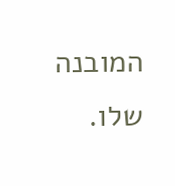המובנה שלו.